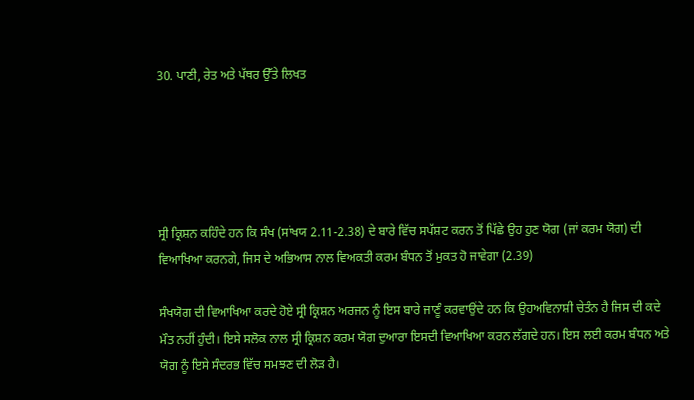30. ਪਾਣੀ, ਰੇਤ ਅਤੇ ਪੱਥਰ ਉੱਤੇ ਲਿਖਤ





ਸ੍ਰੀ ਕ੍ਰਿਸ਼ਨ ਕਹਿੰਦੇ ਹਨ ਕਿ ਸੰਖ (ਸਾਂਖਯ 2.11-2.38) ਦੇ ਬਾਰੇ ਵਿੱਚ ਸਪੱਸ਼ਟ ਕਰਨ ਤੋਂ ਪਿੱਛੇ ਉਹ ਹੁਣ ਯੋਗ (ਜਾਂ ਕਰਮ ਯੋਗ) ਦੀ ਵਿਆਖਿਆ ਕਰਨਗੇ, ਜਿਸ ਦੇ ਅਭਿਆਸ ਨਾਲ ਵਿਅਕਤੀ ਕਰਮ ਬੰਧਨ ਤੋਂ ਮੁਕਤ ਹੋ ਜਾਵੇਗਾ (2.39)

ਸੰਖਯੋਗ ਦੀ ਵਿਆਖਿਆ ਕਰਦੇ ਹੋਏ ਸ੍ਰੀ ਕ੍ਰਿਸ਼ਨ ਅਰਜਨ ਨੂੰ ਇਸ ਬਾਰੇ ਜਾਣੂੰ ਕਰਵਾਉਂਦੇ ਹਨ ਕਿ ਉਹਅਵਿਨਾਸ਼ੀ ਚੇਤੰਨ ਹੈ ਜਿਸ ਦੀ ਕਦੇ ਮੌਤ ਨਹੀਂ ਹੁੰਦੀ। ਇਸੇ ਸਲੋਕ ਨਾਲ ਸ੍ਰੀ ਕ੍ਰਿਸ਼ਨ ਕਰਮ ਯੋਗ ਦੁਆਰਾ ਇਸਦੀ ਵਿਆਖਿਆ ਕਰਨ ਲੱਗਦੇ ਹਨ। ਇਸ ਲਈ ਕਰਮ ਬੰਧਨ ਅਤੇ ਯੋਗ ਨੂੰ ਇਸੇ ਸੰਦਰਭ ਵਿੱਚ ਸਮਝਣ ਦੀ ਲੋੜ ਹੈ।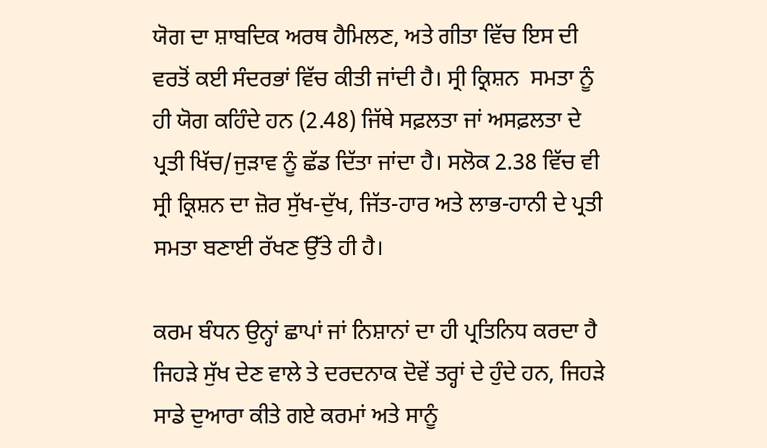ਯੋਗ ਦਾ ਸ਼ਾਬਦਿਕ ਅਰਥ ਹੈਮਿਲਣ, ਅਤੇ ਗੀਤਾ ਵਿੱਚ ਇਸ ਦੀ ਵਰਤੋਂ ਕਈ ਸੰਦਰਭਾਂ ਵਿੱਚ ਕੀਤੀ ਜਾਂਦੀ ਹੈ। ਸ੍ਰੀ ਕ੍ਰਿਸ਼ਨ  ਸਮਤਾ ਨੂੰ ਹੀ ਯੋਗ ਕਹਿੰਦੇ ਹਨ (2.48) ਜਿੱਥੇ ਸਫ਼ਲਤਾ ਜਾਂ ਅਸਫ਼ਲਤਾ ਦੇ ਪ੍ਰਤੀ ਖਿੱਚ/ਜੁੜਾਵ ਨੂੰ ਛੱਡ ਦਿੱਤਾ ਜਾਂਦਾ ਹੈ। ਸਲੋਕ 2.38 ਵਿੱਚ ਵੀ ਸ੍ਰੀ ਕ੍ਰਿਸ਼ਨ ਦਾ ਜ਼ੋਰ ਸੁੱਖ-ਦੁੱਖ, ਜਿੱਤ-ਹਾਰ ਅਤੇ ਲਾਭ-ਹਾਨੀ ਦੇ ਪ੍ਰਤੀ ਸਮਤਾ ਬਣਾਈ ਰੱਖਣ ਉੱਤੇ ਹੀ ਹੈ।

ਕਰਮ ਬੰਧਨ ਉਨ੍ਹਾਂ ਛਾਪਾਂ ਜਾਂ ਨਿਸ਼ਾਨਾਂ ਦਾ ਹੀ ਪ੍ਰਤਿਨਿਧ ਕਰਦਾ ਹੈ ਜਿਹੜੇ ਸੁੱਖ ਦੇਣ ਵਾਲੇ ਤੇ ਦਰਦਨਾਕ ਦੋਵੇਂ ਤਰ੍ਹਾਂ ਦੇ ਹੁੰਦੇ ਹਨ, ਜਿਹੜੇ ਸਾਡੇ ਦੁਆਰਾ ਕੀਤੇ ਗਏ ਕਰਮਾਂ ਅਤੇ ਸਾਨੂੰ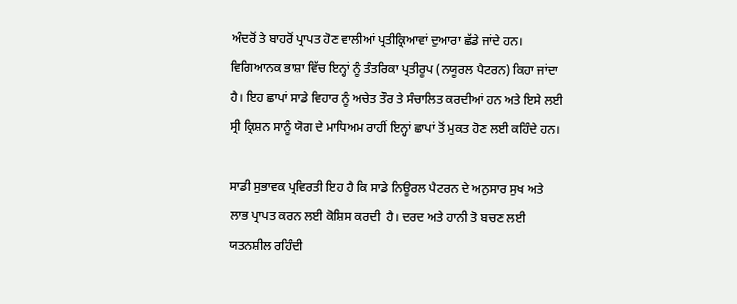ਅੰਦਰੋਂ ਤੇ ਬਾਹਰੋਂ ਪ੍ਰਾਪਤ ਹੋਣ ਵਾਲੀਆਂ ਪ੍ਰਤੀਕ੍ਰਿਆਵਾਂ ਦੁਆਰਾ ਛੱਡੇ ਜਾਂਦੇ ਹਨ। ਵਿਗਿਆਨਕ ਭਾਸ਼ਾ ਵਿੱਚ ਇਨ੍ਹਾਂ ਨੂੰ ਤੰਤਰਿਕਾ ਪ੍ਰਤੀਰੂਪ (ਨਯੂਰਲ ਪੈਟਰਨ) ਕਿਹਾ ਜਾਂਦਾ ਹੈ। ਇਹ ਛਾਪਾਂ ਸਾਡੇ ਵਿਹਾਰ ਨੂੰ ਅਚੇਤ ਤੌਰ ਤੇ ਸੰਚਾਲਿਤ ਕਰਦੀਆਂ ਹਨ ਅਤੇ ਇਸੇ ਲਈ ਸ੍ਰੀ ਕ੍ਰਿਸ਼ਨ ਸਾਨੂੰ ਯੋਗ ਦੇ ਮਾਧਿਅਮ ਰਾਹੀਂ ਇਨ੍ਹਾਂ ਛਾਪਾਂ ਤੋਂ ਮੁਕਤ ਹੋਣ ਲਈ ਕਹਿੰਦੇ ਹਨ।

ਸਾਡੀ ਸੁਭਾਵਕ ਪ੍ਰਵਿਰਤੀ ਇਹ ਹੈ ਕਿ ਸਾਡੇ ਨਿਊਰਲ ਪੈਟਰਨ ਦੇ ਅਨੁਸਾਰ ਸੁਖ ਅਤੇ ਲਾਭ ਪ੍ਰਾਪਤ ਕਰਨ ਲਈ ਕੋਸ਼ਿਸ ਕਰਦੀ  ਹੈ। ਦਰਦ ਅਤੇ ਹਾਨੀ ਤੋ ਬਚਣ ਲਈ ਯਤਨਸ਼ੀਲ ਰਹਿੰਦੀ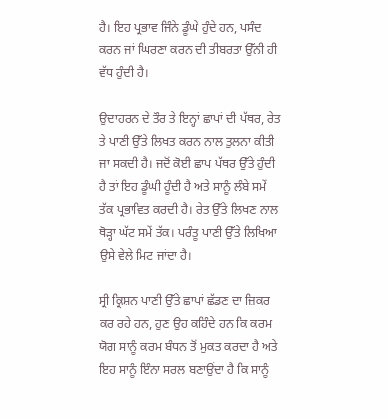ਹੈ। ਇਹ ਪ੍ਰਭਾਵ ਜਿੰਨੇ ਡੂੰਘੇ ਹੁੰਦੇ ਹਨ, ਪਸੰਦ ਕਰਨ ਜਾਂ ਘਿਰਣਾ ਕਰਨ ਦੀ ਤੀਬਰਤਾ ਉੱਨੀ ਹੀ ਵੱਧ ਹੁੰਦੀ ਹੈ।

ਉਦਾਹਰਨ ਦੇ ਤੌਰ ਤੇ ਇਨ੍ਹਾਂ ਛਾਪਾਂ ਦੀ ਪੱਥਰ, ਰੇਤ ਤੇ ਪਾਣੀ ਉੱਤੇ ਲਿਖਤ ਕਰਨ ਨਾਲ ਤੁਲਨਾ ਕੀਤੀ ਜਾ ਸਕਦੀ ਹੈ। ਜਦੋਂ ਕੋਈ ਛਾਪ ਪੱਥਰ ਉੱਤੇ ਹੁੰਦੀ ਹੈ ਤਾਂ ਇਹ ਡੂੰਘੀ ਹੂੰਦੀ ਹੈ ਅਤੇ ਸਾਨੂੰ ਲੰਬੇ ਸਮੇਂ ਤੱਕ ਪ੍ਰਭਾਵਿਤ ਕਰਦੀ ਹੈ। ਰੇਤ ਉੱਤੇ ਲਿਖਣ ਨਾਲ ਥੋੜ੍ਹਾ ਘੱਟ ਸਮੇਂ ਤੱਕ। ਪਰੰਤੂ ਪਾਣੀ ਉੱਤੇ ਲਿਖਿਆ ਉਸੇ ਵੇਲੇ ਮਿਟ ਜਾਂਦਾ ਹੈ।

ਸ੍ਰੀ ਕ੍ਰਿਸ਼ਨ ਪਾਣੀ ਉੱਤੇ ਛਾਪਾਂ ਛੱਡਣ ਦਾ ਜ਼ਿਕਰ ਕਰ ਰਹੇ ਹਨ, ਹੁਣ ਉਹ ਕਹਿੰਦੇ ਹਨ ਕਿ ਕਰਮ ਯੋਗ ਸਾਨੂੰ ਕਰਮ ਬੰਧਨ ਤੋਂ ਮੁਕਤ ਕਰਦਾ ਹੈ ਅਤੇ ਇਹ ਸਾਨੂੰ ਇੰਨਾ ਸਰਲ ਬਣਾਉਂਦਾ ਹੈ ਕਿ ਸਾਨੂੰ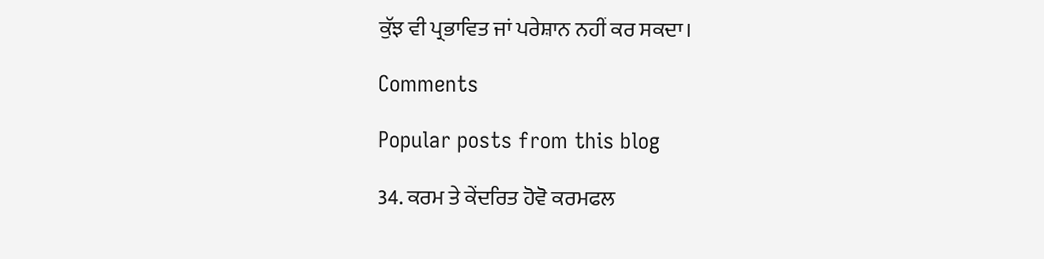ਕੁੱਝ ਵੀ ਪ੍ਰਭਾਵਿਤ ਜਾਂ ਪਰੇਸ਼ਾਨ ਨਹੀਂ ਕਰ ਸਕਦਾ।

Comments

Popular posts from this blog

34. ਕਰਮ ਤੇ ਕੇਂਦਰਿਤ ਹੋਵੋ ਕਰਮਫਲ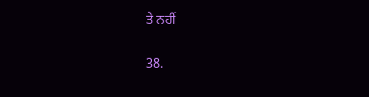ਤੇ ਨਹੀਂ

38.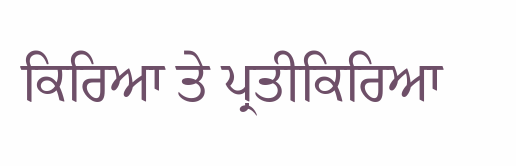ਕਿਰਿਆ ਤੇ ਪ੍ਰਤੀਕਿਰਿਆ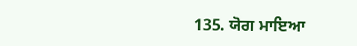135. ਯੋਗ ਮਾਇਆ